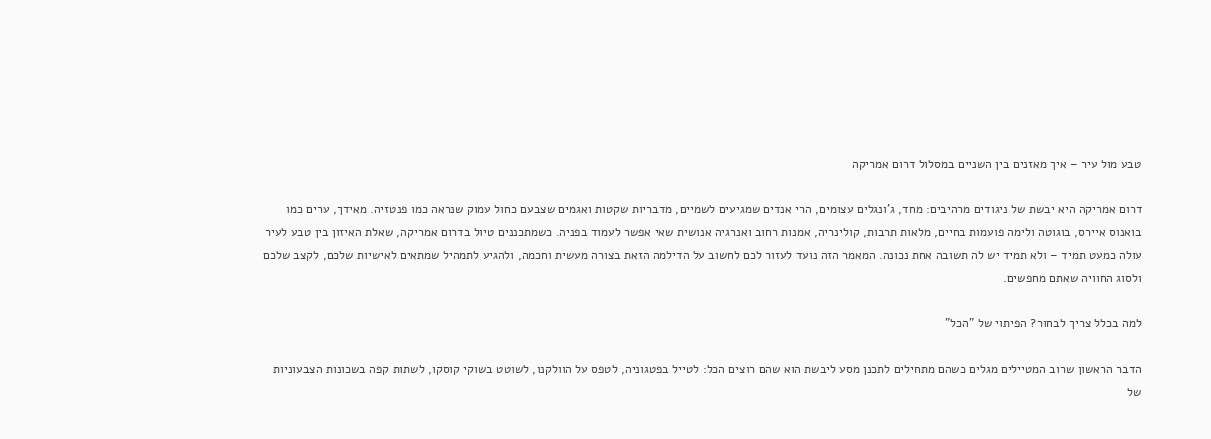טבע מול עיר – איך מאזנים בין השניים במסלול דרום אמריקה

דרום אמריקה היא יבשת של ניגודים מרהיבים: מחד, ג'ונגלים עצומים, הרי אנדים שמגיעים לשמיים, מדבריות שקטות ואגמים שצבעם כחול עמוק שנראה כמו פנטזיה. מאידך, ערים כמו בואנוס איירס, בוגוטה ולימה פועמות בחיים, מלאות תרבות, קולינריה, אמנות רחוב ואנרגיה אנושית שאי אפשר לעמוד בפניה. כשמתכננים טיול בדרום אמריקה, שאלת האיזון בין טבע לעיר עולה כמעט תמיד – ולא תמיד יש לה תשובה אחת נכונה. המאמר הזה נועד לעזור לכם לחשוב על הדילמה הזאת בצורה מעשית וחכמה, ולהגיע לתמהיל שמתאים לאישיות שלכם, לקצב שלכם ולסוג החוויה שאתם מחפשים.

למה בכלל צריך לבחור? הפיתוי של "הכל"

הדבר הראשון שרוב המטיילים מגלים כשהם מתחילים לתכנן מסע ליבשת הוא שהם רוצים הכל: לטייל בפטגוניה, לטפס על הוולקנו, לשוטט בשוקי קוסקו, לשתות קפה בשכונות הצבעוניות של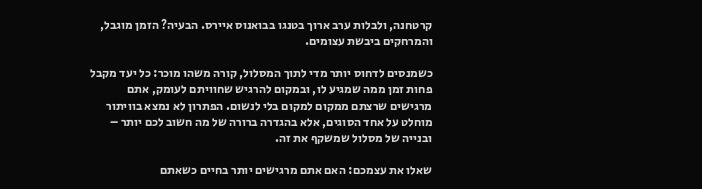קרטחנה, ולבלות ערב ארוך בטנגו בבואנוס איירס. הבעיה? הזמן מוגבל, והמרחקים ביבשת עצומים.

כשמנסים לדחוס יותר מדי לתוך המסלול, קורה משהו מוכר: כל יעד מקבל פחות זמן ממה שמגיע לו, ובמקום להרגיש שחוויתם לעומק, אתם מרגישים שרצתם ממקום למקום בלי לנשום. הפתרון לא נמצא בוויתור מוחלט על אחד הסוגים, אלא בהגדרה ברורה של מה חשוב לכם יותר – ובנייה של מסלול שמשקף את זה.

שאלו את עצמכם: האם אתם מרגישים יותר בחיים כשאתם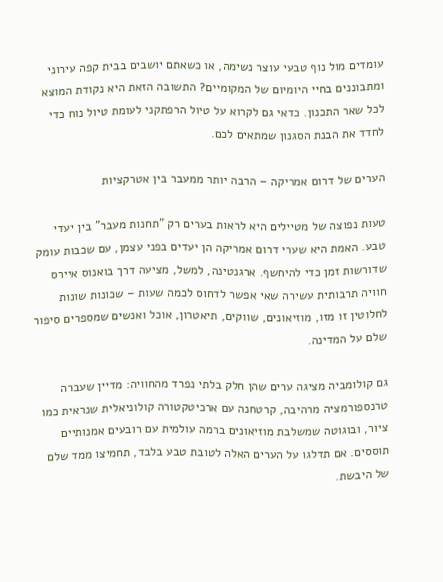עומדים מול נוף טבעי עוצר נשימה, או כשאתם יושבים בבית קפה עירוני ומתבוננים בחיי היומיום של המקומיים? התשובה הזאת היא נקודת המוצא לכל שאר התכנון. כדאי גם לקרוא על טיול הרפתקני לעומת טיול נוח כדי לחדד את הבנת הסגנון שמתאים לכם.

הערים של דרום אמריקה – הרבה יותר ממעבר בין אטרקציות

טעות נפוצה של מטיילים היא לראות בערים רק "תחנות מעבר" בין יעדי טבע. האמת היא שערי דרום אמריקה הן יעדים בפני עצמן, עם שכבות עומק שדורשות זמן כדי להיחשף. ארגנטינה, למשל, מציעה דרך בואנוס איירס חוויה תרבותית עשירה שאי אפשר לדחוס לכמה שעות – שכונות שונות לחלוטין זו מזו, מוזיאונים, שווקים, תיאטרון, אוכל ואנשים שמספרים סיפור שלם על המדינה.

גם קולומביה מציגה ערים שהן חלק בלתי נפרד מהחוויה: מדיין שעברה טרנספורמציה מרהיבה, קרטחנה עם ארכיטקטורה קולוניאלית שנראית כמו ציור, ובוגוטה שמשלבת מוזיאונים ברמה עולמית עם רובעים אמנותיים תוססים. אם תדלגו על הערים האלה לטובת טבע בלבד, תחמיצו ממד שלם של היבשת.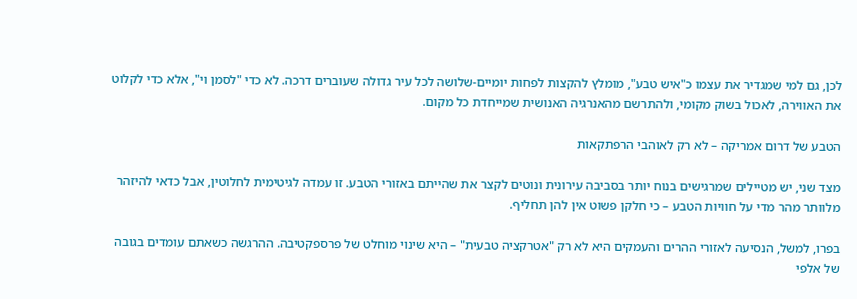לכן, גם למי שמגדיר את עצמו כ"איש טבע", מומלץ להקצות לפחות יומיים-שלושה לכל עיר גדולה שעוברים דרכה. לא כדי "לסמן וי", אלא כדי לקלוט את האווירה, לאכול בשוק מקומי, ולהתרשם מהאנרגיה האנושית שמייחדת כל מקום.

הטבע של דרום אמריקה – לא רק לאוהבי הרפתקאות

מצד שני, יש מטיילים שמרגישים בנוח יותר בסביבה עירונית ונוטים לקצר את שהייתם באזורי הטבע. זו עמדה לגיטימית לחלוטין, אבל כדאי להיזהר מלוותר מהר מדי על חוויות הטבע – כי חלקן פשוט אין להן תחליף.

בפרו, למשל, הנסיעה לאזורי ההרים והעמקים היא לא רק "אטרקציה טבעית" – היא שינוי מוחלט של פרספקטיבה. ההרגשה כשאתם עומדים בגובה של אלפי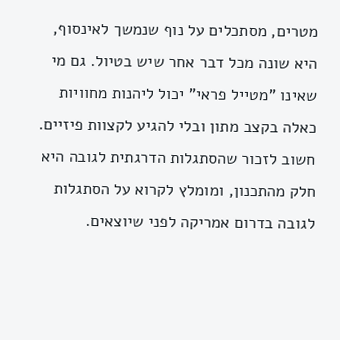מטרים, מסתכלים על נוף שנמשך לאינסוף, היא שונה מכל דבר אחר שיש בטיול. גם מי שאינו "מטייל פראי" יכול ליהנות מחוויות כאלה בקצב מתון ובלי להגיע לקצוות פיזיים. חשוב לזכור שהסתגלות הדרגתית לגובה היא חלק מהתכנון, ומומלץ לקרוא על הסתגלות לגובה בדרום אמריקה לפני שיוצאים.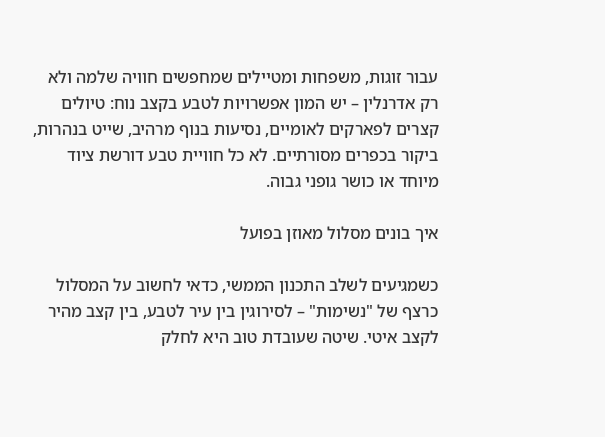עבור זוגות, משפחות ומטיילים שמחפשים חוויה שלמה ולא רק אדרנלין – יש המון אפשרויות לטבע בקצב נוח: טיולים קצרים לפארקים לאומיים, נסיעות בנוף מרהיב, שייט בנהרות, ביקור בכפרים מסורתיים. לא כל חוויית טבע דורשת ציוד מיוחד או כושר גופני גבוה.

איך בונים מסלול מאוזן בפועל

כשמגיעים לשלב התכנון הממשי, כדאי לחשוב על המסלול כרצף של "נשימות" – לסירוגין בין עיר לטבע, בין קצב מהיר לקצב איטי. שיטה שעובדת טוב היא לחלק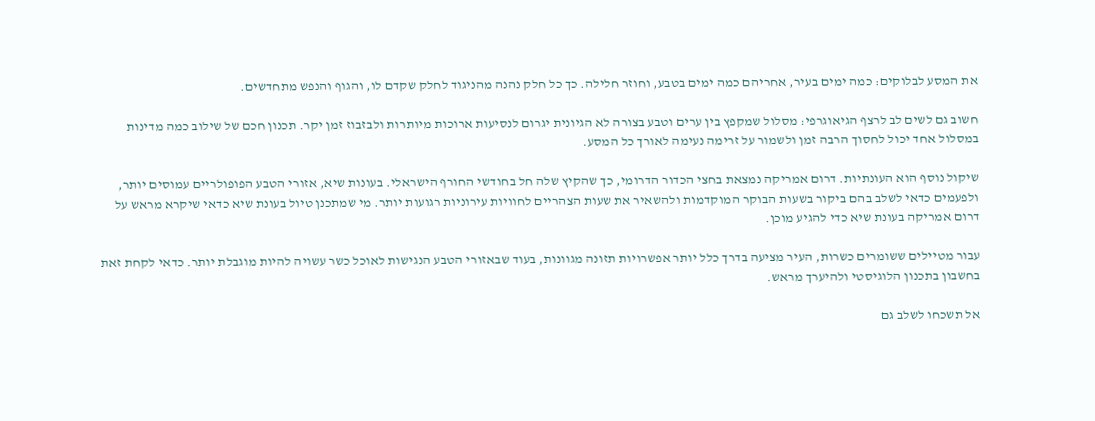את המסע לבלוקים: כמה ימים בעיר, אחריהם כמה ימים בטבע, וחוזר חלילה. כך כל חלק נהנה מהניגוד לחלק שקדם לו, והגוף והנפש מתחדשים.

חשוב גם לשים לב לרצף הגיאוגרפי: מסלול שמקפץ בין ערים וטבע בצורה לא הגיונית יגרום לנסיעות ארוכות מיותרות ולבזבוז זמן יקר. תכנון חכם של שילוב כמה מדינות במסלול אחד יכול לחסוך הרבה זמן ולשמור על זרימה נעימה לאורך כל המסע.

שיקול נוסף הוא העונתיות. דרום אמריקה נמצאת בחצי הכדור הדרומי, כך שהקיץ שלה חל בחודשי החורף הישראלי. בעונות שיא, אזורי הטבע הפופולריים עמוסים יותר, ולפעמים כדאי לשלב בהם ביקור בשעות הבוקר המוקדמות ולהשאיר את שעות הצהריים לחוויות עירוניות רגועות יותר. מי שמתכנן טיול בעונת שיא כדאי שיקרא מראש על דרום אמריקה בעונת שיא כדי להגיע מוכן.

עבור מטיילים ששומרים כשרות, העיר מציעה בדרך כלל יותר אפשרויות תזונה מגוונות, בעוד שבאזורי הטבע הנגישות לאוכל כשר עשויה להיות מוגבלת יותר. כדאי לקחת זאת בחשבון בתכנון הלוגיסטי ולהיערך מראש.

אל תשכחו לשלב גם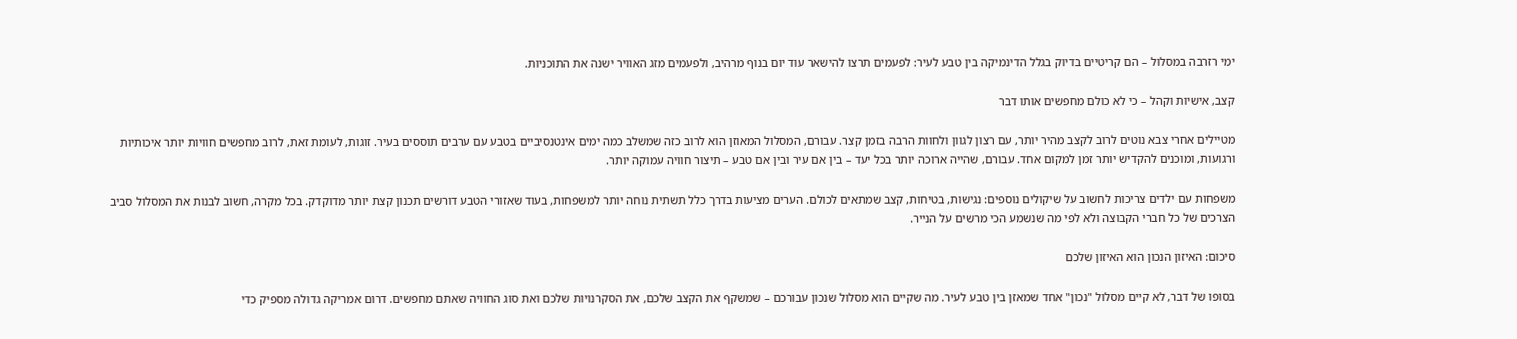ימי רזרבה במסלול – הם קריטיים בדיוק בגלל הדינמיקה בין טבע לעיר: לפעמים תרצו להישאר עוד יום בנוף מרהיב, ולפעמים מזג האוויר ישנה את התוכניות.

קצב, אישיות וקהל – כי לא כולם מחפשים אותו דבר

מטיילים אחרי צבא נוטים לרוב לקצב מהיר יותר, עם רצון לגוון ולחוות הרבה בזמן קצר. עבורם, המסלול המאוזן הוא לרוב כזה שמשלב כמה ימים אינטנסיביים בטבע עם ערבים תוססים בעיר. זוגות, לעומת זאת, לרוב מחפשים חוויות יותר איכותיות ורגועות, ומוכנים להקדיש יותר זמן למקום אחד. עבורם, שהייה ארוכה יותר בכל יעד – בין אם עיר ובין אם טבע – תיצור חוויה עמוקה יותר.

משפחות עם ילדים צריכות לחשוב על שיקולים נוספים: נגישות, בטיחות, קצב שמתאים לכולם. הערים מציעות בדרך כלל תשתית נוחה יותר למשפחות, בעוד שאזורי הטבע דורשים תכנון קצת יותר מדוקדק. בכל מקרה, חשוב לבנות את המסלול סביב הצרכים של כל חברי הקבוצה ולא לפי מה שנשמע הכי מרשים על הנייר.

סיכום: האיזון הנכון הוא האיזון שלכם

בסופו של דבר, לא קיים מסלול "נכון" אחד שמאזן בין טבע לעיר. מה שקיים הוא מסלול שנכון עבורכם – שמשקף את הקצב שלכם, את הסקרנויות שלכם ואת סוג החוויה שאתם מחפשים. דרום אמריקה גדולה מספיק כדי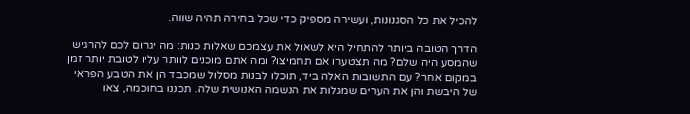להכיל את כל הסגנונות, ועשירה מספיק כדי שכל בחירה תהיה שווה.

הדרך הטובה ביותר להתחיל היא לשאול את עצמכם שאלות כנות: מה יגרום לכם להרגיש שהמסע היה שלם? מה תצטערו אם תחמיצו? ומה אתם מוכנים לוותר עליו לטובת יותר זמן במקום אחר? עם התשובות האלה ביד, תוכלו לבנות מסלול שמכבד הן את הטבע הפראי של היבשת והן את הערים שמגלות את הנשמה האנושית שלה. תכננו בחוכמה, צאו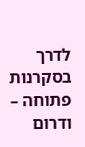לדרך בסקרנות פתוחה – ודרום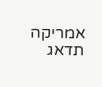אמריקה תדאג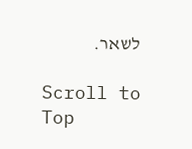לשאר.

Scroll to Top